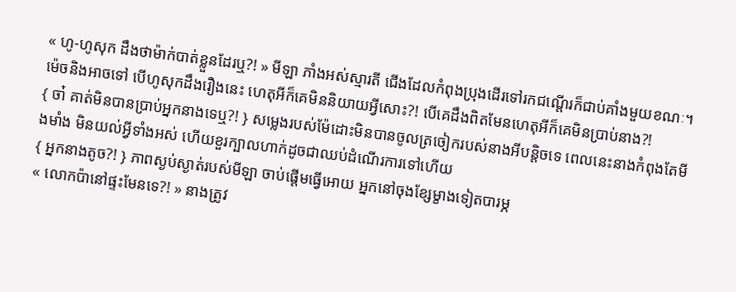« ហូ-ហូសុក ដឹងថាម៉ាក់បាត់ខ្លួនដែរឬ?! » មីឡា ភាំងអស់ស្មារតី ជើងដែលកំពុងប្រុងដើរទៅរកជណ្តើរក៏ជាប់គាំងមួយខណៈ។ ម៉េចនិងអាចទៅ បើហូសុកដឹងរឿងនេះ ហេតុអីក៏គេមិននិយាយអ្វីសោះ?! បើគេដឹងពិតមែនហេតុអីក៏គេមិនប្រាប់នាង?!
{ ចា៎ គាត់មិនបានប្រាប់អ្នកនាងទេឬ?! } សម្លេងរបស់ម៉ែដោះមិនបានចូលត្រចៀករបស់នាងអីបន្តិចទេ ពេលនេះនាងកំពុងតែមីងមាំង មិនយល់អ្វីទាំងអស់ ហើយខួរក្បាលហាក់ដូចជាឈប់ដំណើរការទៅហើយ
{ អ្នកនាងតូច?! } ភាពស្ងប់ស្ងាត់របស់មីឡា ចាប់ផ្តើមធ្វើអោយ អ្នកនៅចុងខ្សែម្ខាងទៀតបារម្ភ
« លោកប៉ានៅផ្ទះមែនទេ?! » នាងត្រូវ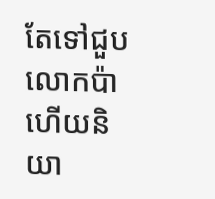តែទៅជួបលោកប៉ា ហើយនិយា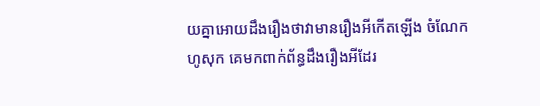យគ្នាអោយដឹងរឿងថាវាមានរឿងអីកើតឡើង ចំណែកហូសុក គេមកពាក់ព័ន្ធដឹងរឿងអីដែរ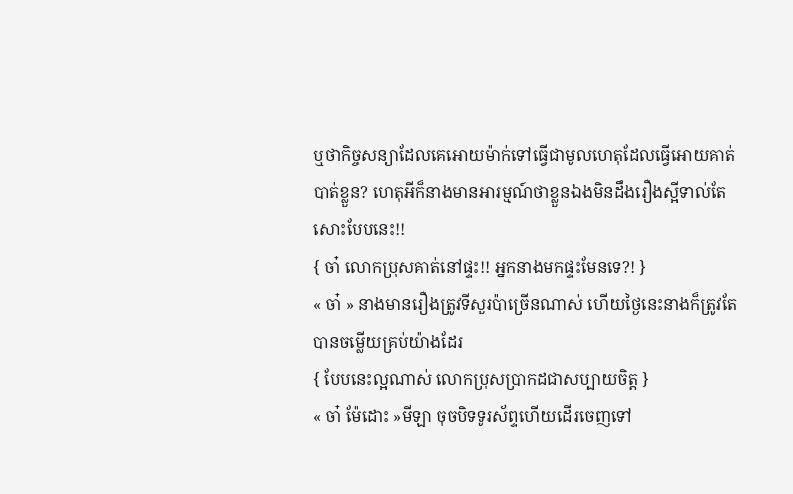ឬថាកិច្ចសន្យាដែលគេអោយម៉ាក់ទៅធ្វើជាមូលហេតុដែលធ្វើអោយគាត់បាត់ខ្លួន? ហេតុអីក៏នាងមានអារម្មណ៍ថាខ្លួនឯងមិនដឹងរឿងស្អីទាល់តែសោះបែបនេះ!!
{ ចា៎ លោកប្រុសគាត់នៅផ្ទះ!! អ្នកនាងមកផ្ទះមែនទេ?! }
« ចា៎ » នាងមានរឿងត្រូវទីសួរប៉ាច្រើនណាស់ ហើយថ្ងៃនេះនាងក៏ត្រូវតែបានចម្លើយគ្រប់យ៉ាងដែរ
{ បែបនេះល្អណាស់ លោកប្រុសប្រាកដជាសប្បាយចិត្ត }
« ចា៎ ម៉ែដោះ »មីឡា ចុចបិទទូរស័ព្ទហើយដើរចេញទៅ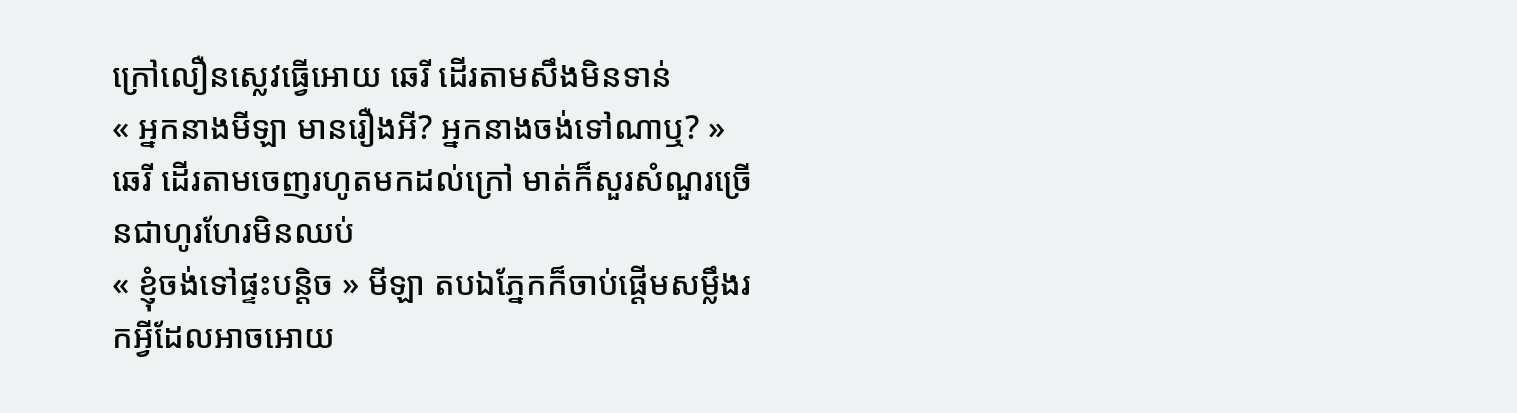ក្រៅលឿនស្លេវធ្វើអោយ ឆេរី ដើរតាមសឹងមិនទាន់
« អ្នកនាងមីឡា មានរឿងអី? អ្នកនាងចង់ទៅណាឬ? » ឆេរី ដើរតាមចេញរហូតមកដល់ក្រៅ មាត់ក៏សួរសំណួរច្រើនជាហូរហែរមិនឈប់
« ខ្ញុំចង់ទៅផ្ទះបន្តិច » មីឡា តបឯភ្នែកក៏ចាប់ផ្តើមសម្លឹងរកអ្វីដែលអាចអោយ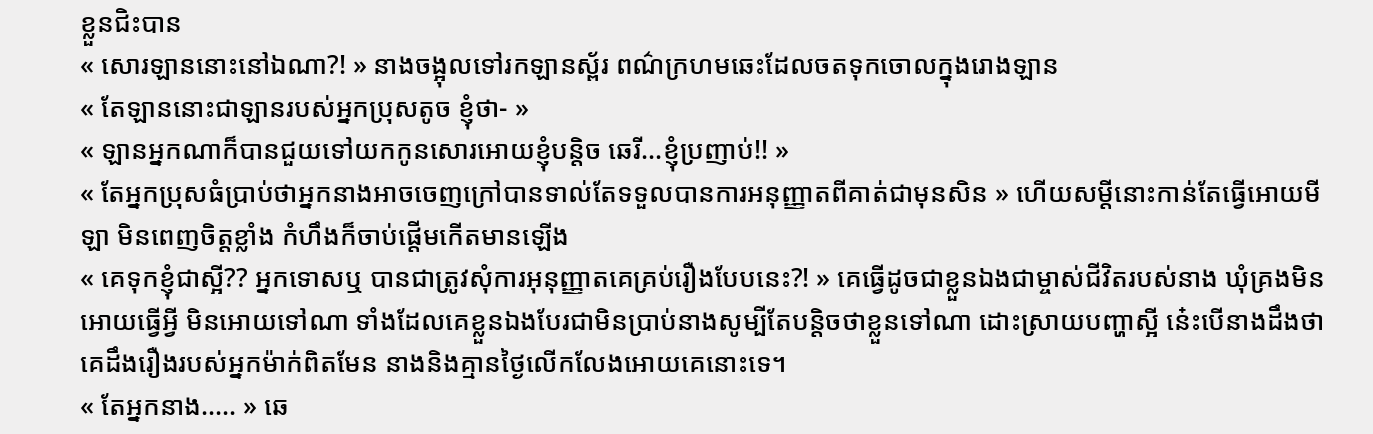ខ្លួនជិះបាន
« សោរឡាននោះនៅឯណា?! » នាងចង្អុលទៅរកឡានស្ព័រ ពណ៌ក្រហមឆេះដែលចតទុកចោលក្នុងរោងឡាន
« តែឡាននោះជាឡានរបស់អ្នកប្រុសតូច ខ្ញុំថា- »
« ឡានអ្នកណាក៏បានជួយទៅយកកូនសោរអោយខ្ញុំបន្តិច ឆេរី...ខ្ញុំប្រញាប់!! »
« តែអ្នកប្រុសធំប្រាប់ថាអ្នកនាងអាចចេញក្រៅបានទាល់តែទទួលបានការអនុញ្ញាតពីគាត់ជាមុនសិន » ហើយសម្តីនោះកាន់តែធ្វើអោយមីឡា មិនពេញចិត្តខ្លាំង កំហឹងក៏ចាប់ផ្តើមកើតមានឡើង
« គេទុកខ្ញុំជាស្អី?? អ្នកទោសឬ បានជាត្រូវសុំការអុនុញ្ញាតគេគ្រប់រឿងបែបនេះ?! » គេធ្វើដូចជាខ្លួនឯងជាម្ចាស់ជីវិតរបស់នាង ឃុំគ្រងមិនអោយធ្វើអ្វី មិនអោយទៅណា ទាំងដែលគេខ្លួនឯងបែរជាមិនប្រាប់នាងសូម្បីតែបន្តិចថាខ្លួនទៅណា ដោះស្រាយបញ្ហាស្អី នេ៎ះបើនាងដឹងថាគេដឹងរឿងរបស់អ្នកម៉ាក់ពិតមែន នាងនិងគ្មានថ្ងៃលើកលែងអោយគេនោះទេ។
« តែអ្នកនាង..... » ឆេ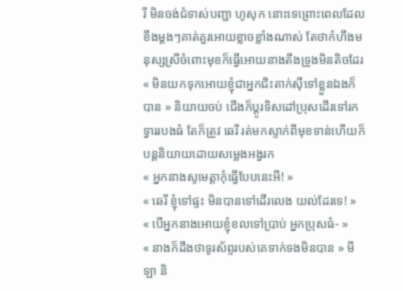រី មិនចង់ជំទាស់បញ្ជា ហូសុក នោះទេព្រោះពេលដែលខឹងម្តងៗគាត់គួរអោយខ្លាចខ្លាំងណាស់ តែថាកំហឹងមនុស្សស្រីចំពោះមុខក៏ធ្វើអោយនាងតឹងទ្រូងមិនតិចដែរ
« មិនយកទុកអោយខ្ញុំជាអ្នកជិះតាក់ស៊ីទៅខ្លួនឯងក៏បាន » និយាយចប់ ជើងក៏ប្តូរទិសដៅប្រុសដើរទៅរកទ្វាររបងធំ តែក៏ត្រូវ ឆេរី រត់មកស្ទាក់ពីមុខទាន់ហើយក៏បន្តនិយាយដោយសម្លេងអង្វរក
« អ្នកនាងសូមេត្តាកុំធ្វើបែបនេះអី! »
« ឆេរី ខ្ញុំទៅផ្ទះ មិនបានទៅដើរលេង យល់ដែរទេ! »
« បើអ្នកនាងអោយខ្ញុំខលទៅប្រាប់ អ្នកប្រុសធំ- »
« នាងក៏ដឹងថាទូរស័ព្ទរបស់គេទាក់ទងមិនបាន » មីឡា និ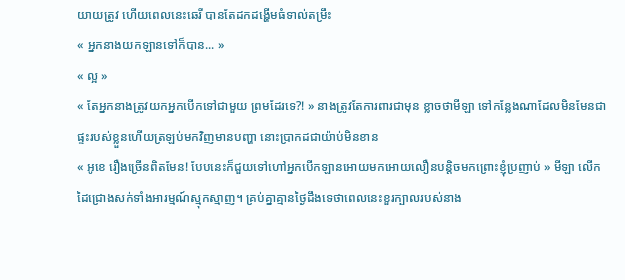យាយត្រូវ ហើយពេលនេះឆេរី បានតែដកដង្ហើមធំទាល់តម្រឹះ
« អ្នកនាងយកឡានទៅក៏បាន... »
« ល្អ »
« តែអ្នកនាងត្រូវយកអ្នកបើកទៅជាមួយ ព្រមដែរទេ?! » នាងត្រូវតែការពារជាមុន ខ្លាចថាមីឡា ទៅកន្លែងណាដែលមិនមែនជាផ្ទះរបស់ខ្លួនហើយត្រឡប់មកវិញមានបញ្ហា នោះប្រាកដជាយ៉ាប់មិនខាន
« អូខេ រឿងច្រើនពិតមែន! បែបនេះក៏ជួយទៅហៅអ្នកបើកឡានអោយមកអោយលឿនបន្តិចមកព្រោះខ្ញុំប្រញាប់ » មីឡា លើកដៃជ្រោងសក់ទាំងអារម្មណ៍ស្មុកស្មាញ។ គ្រប់គ្នាគ្មានថ្ងៃដឹងទេថាពេលនេះខួរក្បាលរបស់នាង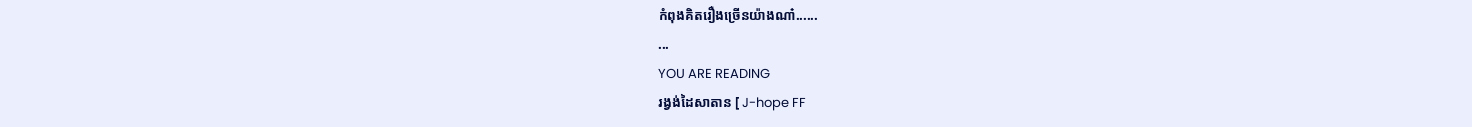កំពុងគិតរឿងច្រើនយ៉ាងណា៎......
...
YOU ARE READING
រង្វង់ដៃសាតាន [ J-hope FF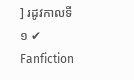] រដូវកាលទី ១ ✔
Fanfiction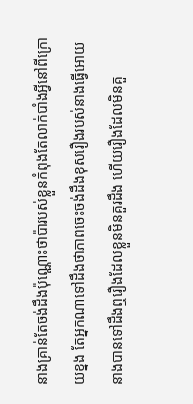នាងគ្រាន់តែចង់ដឹងប៉ុណ្ណោះថាប៉ារបស់ខ្លួនកំពុងតែលាក់បាំងអ្វីនៅពីក្រោយខ្នង តែអ្នកណាទៅដឹងថាភាពចេះចង់ដឹងខុសរឿងរបស់នាងធ្វើអោយនាងបានទៅដឹងឮរឿងដែលខ្លួនមិនគួរដឹង ហើយរឿងដែលមិនគួ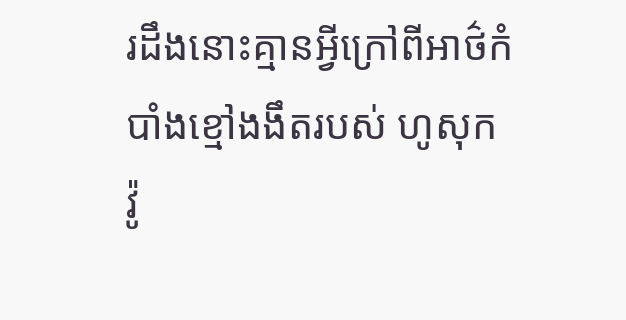រដឹងនោះគ្មានអ្វីក្រៅពីអាថ៌កំបាំងខ្មៅងងឹតរបស់ ហូសុក វ៉ូ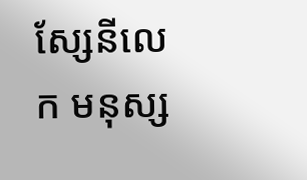ស្សែនីលេក មនុស្ស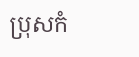ប្រុសកំ